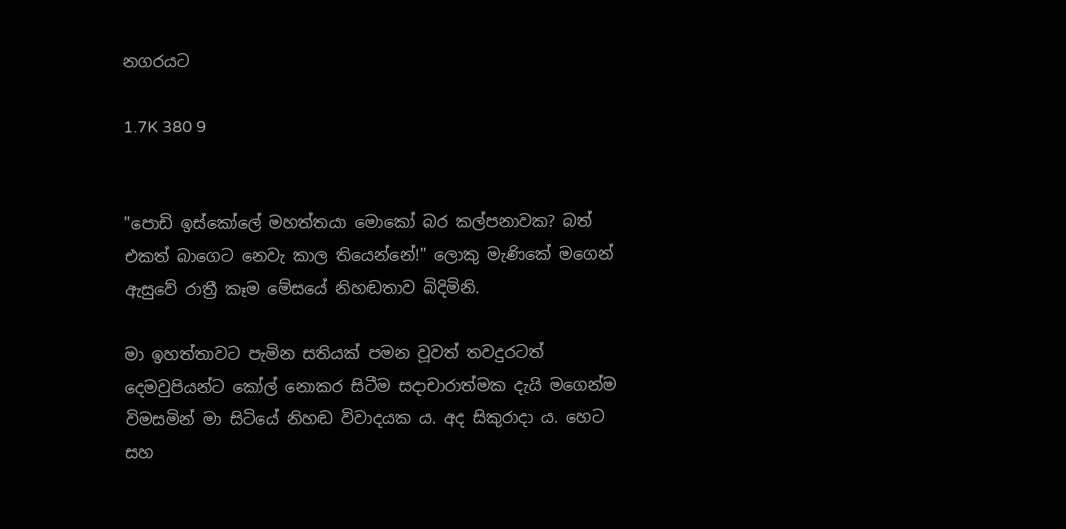නගරයට

1.7K 380 9


"පොඩි ඉස්කෝලේ මහත්තයා මොකෝ බර කල්පනාවක? බත් එකත් බාගෙට නෙවැ කාල තියෙන්නේ!" ලොකු මැණිකේ මගෙන් ඇසුවේ රාත්‍රී කෑම මේසයේ නිහඬතාව බිදිමිනි.

මා ඉහත්තාවට පැමින සතියක් පමන වූවත් තවදුරටත් දෙමවුපියන්ට කෝල් නොකර සිටීම සදාචාරාත්මක දැයි මගෙන්ම විමසමින් මා සිටියේ නිහඬ විවාදයක ය. අද සිකුරාදා ය. හෙට සහ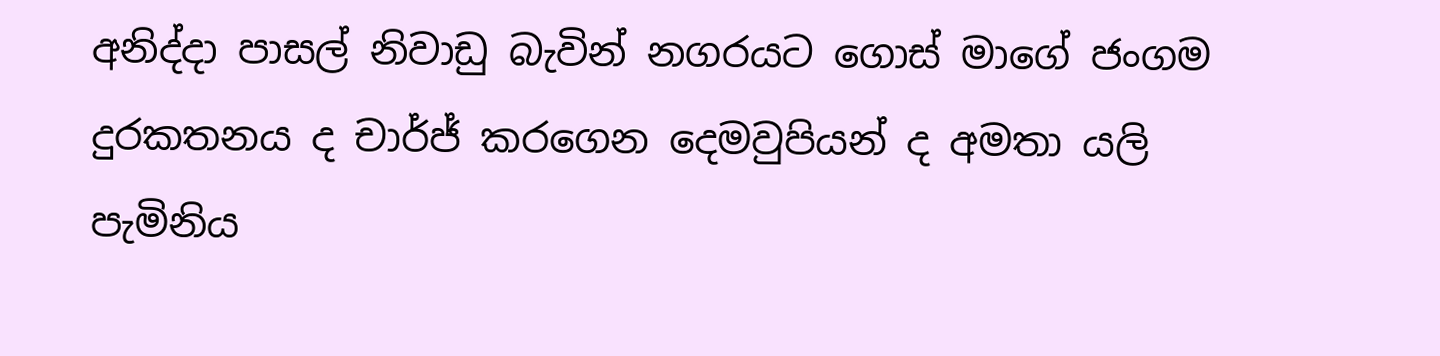අනිද්දා පාසල් නිවාඩු බැවින් නගරයට ගොස් මාගේ ජංගම දුරකතනය ද චාර්ජ් කරගෙන දෙමවුපියන් ද අමතා යලි පැමිනිය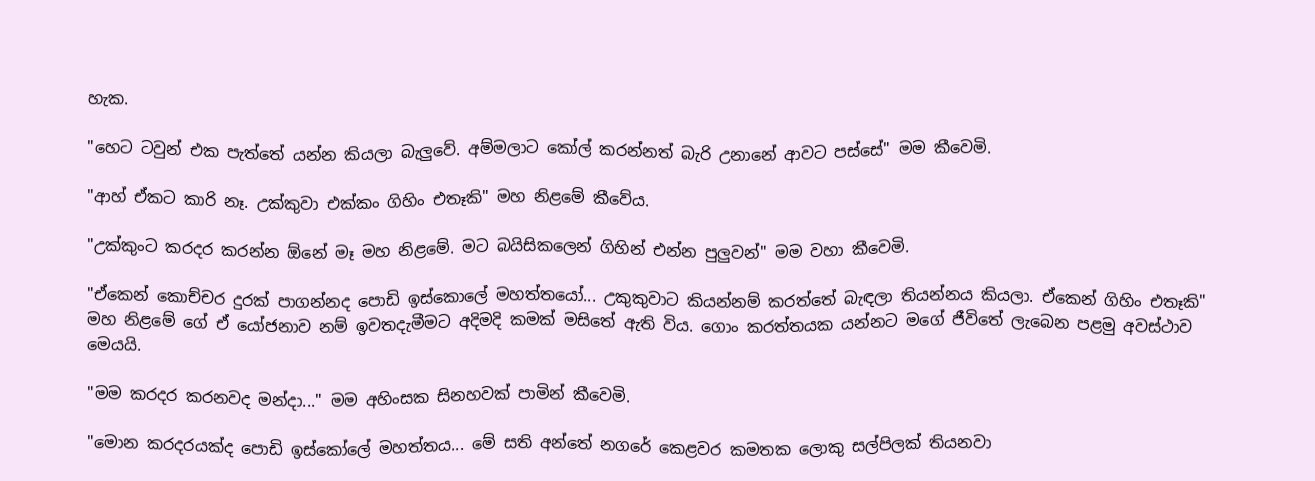හැක.

"හෙට ටවුන් එක පැත්තේ යන්න කියලා බැලුවේ. අම්මලාට කෝල් කරන්නත් බැරි උනානේ ආවට පස්සේ" මම කීවෙමි.

"ආහ් ඒකට කාරි නෑ. උක්කුවා එක්කං ගිහිං එතෑකි" මහ නිළමේ කීවේය.

"උක්කුංට කරදර කරන්න ඕනේ මෑ මහ නිළමේ. මට බයිසිකලෙන් ගිහින් එන්න පුලුවන්" මම වහා කීවෙමි.

"ඒකෙන් කොච්චර දුරක් පාගන්නද පොඩි ඉස්කොලේ මහත්තයෝ... උකුකුවාට කියන්නම් කරත්තේ බැඳලා තියන්නය කියලා. ඒකෙන් ගිහිං එතෑකි" මහ නිළමේ ගේ ඒ යෝජනාව නම් ඉවතදැමීමට අදිමදි කමක් මසිතේ ඇති විය. ගොං කරත්තයක යන්නට මගේ ජීවිතේ ලැබෙන පළමු අවස්ථාව මෙයයි.

"මම කරදර කරනවද මන්දා..." මම අහිංසක සිනහවක් පාමින් කීවෙමි.

"මොන කරදරයක්ද පොඩි ඉස්කෝලේ මහත්තය... මේ සති අන්තේ නගරේ කෙළවර කමතක ලොකු සල්පිලක් තියනවා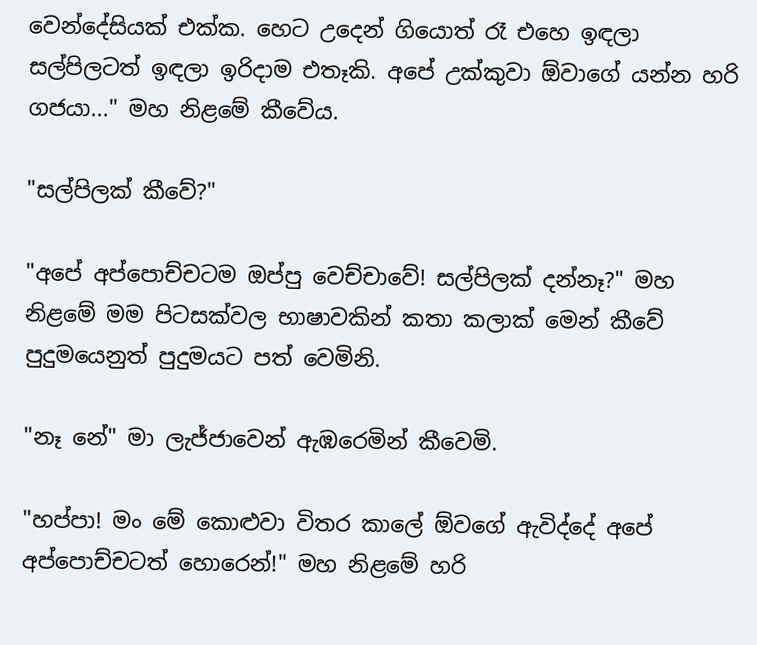වෙන්දේසියක් එක්ක. හෙට උදෙන් ගියොත් රෑ එහෙ ඉඳලා සල්පිලටත් ඉඳලා ඉරිදාම එතෑකි. අපේ උක්කුවා ඕවාගේ යන්න හරි ගජයා..." මහ නිළමේ කීවේය.

"සල්පිලක් කීවේ?"

"අපේ අප්පොච්චටම ඔප්පු වෙච්චාවේ! සල්පිලක් දන්නෑ?" මහ නිළමේ මම පිටසක්වල භාෂාවකින් කතා කලාක් මෙන් කීවේ පුදුමයෙනුත් පුදුමයට පත් වෙමිනි.

"නෑ නේ" මා ලැජ්ජාවෙන් ඇඹරෙමින් කීවෙමි.

"හප්පා! මං මේ කොළුවා විතර කාලේ ඕවගේ ඇවිද්දේ අපේ අප්පොච්චටත් හොරෙන්!" මහ නිළමේ හරි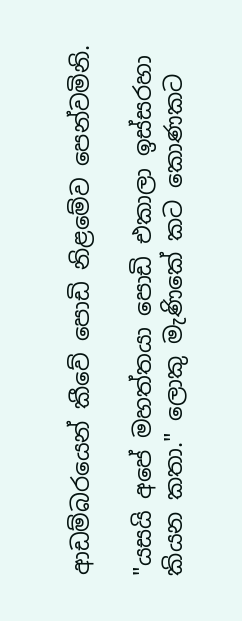ආඩම්බරයෙන් කීවේ පොඩි නිළමේව පෙන්වමිනි.

"යසයි අපේ මහත්තයා පොඩි එකාලා ඉස්සරහා කියන කතා." ලොකු මැණිකේ කට කොණකට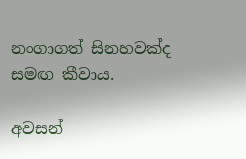නංගාගත් සිනහවක්ද සමඟ කීවාය.

අවසන්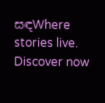සඳWhere stories live. Discover now